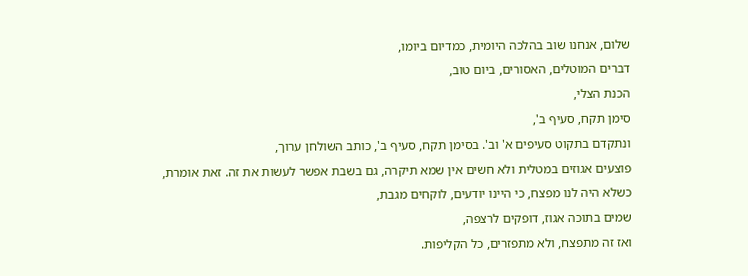שלום, אנחנו שוב בהלכה היומית, כמדיום ביומו,
דברים המוטלים, האסורים, ביום טוב,
הכנת הצלי,
סימן תקח, סעיף ב',
ונתקדם בתקוט סעיפים א' וב'. בסימן תקח, סעיף ב', כותב השולחן ערוך,
פוצעים אגוזים במטלית ולא חשים אין שמא תיקרה, גם בשבת אפשר לעשות את זה. זאת אומרת,
כשלא היה לנו מפצח, כי היינו יודעים, לוקחים מגבת,
שמים בתוכה אגוז, דופקים לרצפה,
ואז זה מתפצח, ולא מתפזרים, כל הקליפות.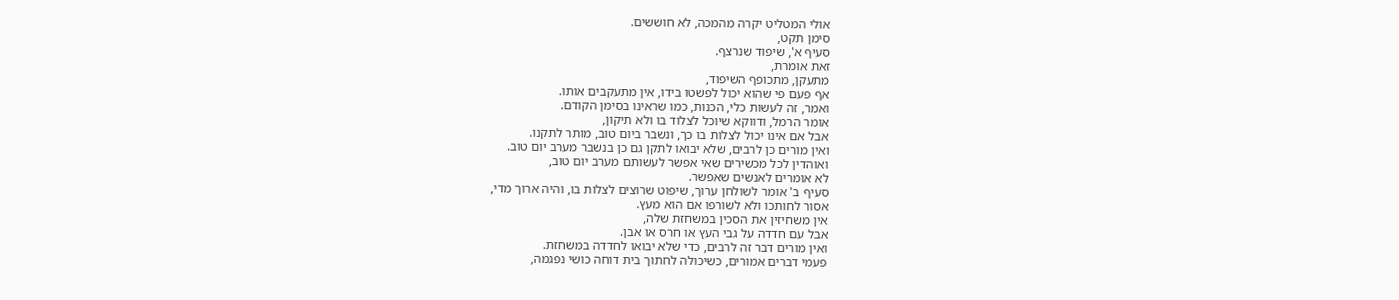אולי המטליט יקרה מהמכה, לא חוששים.
סימן תקט,
סעיף א', שיפוד שנרצף.
זאת אומרת,
מתעקן, מתכופף השיפוד,
אף פעם פי שהוא יכול לפשטו בידו, אין מתעקבים אותו.
ואמר, זה לעשות כלי, הכנות, כמו שראינו בסימן הקודם.
אומר הרמל, ודווקא שיוכל לצלוד בו ולא תיקון,
אבל אם אינו יכול לצלות בו כך, ונשבר ביום טוב, מותר לתקנו.
ואין מורים כן לרבים, שלא יבואו לתקן גם כן בנשבר מערב יום טוב.
ואוהדין לכל מכשירים שאי אפשר לעשותם מערב יום טוב,
לא אומרים לאנשים שאפשר.
סעיף ב' אומר לשולחן ערוך, שיפוט שרוצים לצלות בו, והיה ארוך מדי,
אסור לחותכו ולא לשורפו אם הוא מעץ.
אין משחיזין את הסכין במשחזת שלה,
אבל עם חדדה על גבי העץ או חרס או אבן.
ואין מורים דבר זה לרבים, כדי שלא יבואו לחדדה במשחזת.
פעמי דברים אמורים, כשיכולה לחתוך בית דוחה כושי נפגמה,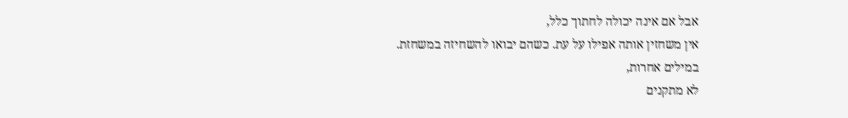אבל אם אינה יכולה לחתוך כלל,
אין משחזין אותה אפילו על עת. כשהם יבואו להשחיזה במשחזת.
במילים אחרות,
לא מתקנים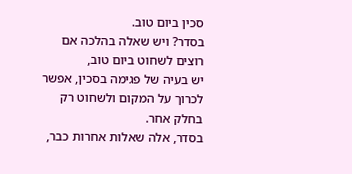סכין ביום טוב.
בסדר? ויש שאלה בהלכה אם רוצים לשחוט ביום טוב,
יש בעיה של פגימה בסכין, אפשר לכרוך על המקום ולשחוט רק בחלק אחר.
בסדר, אלה שאלות אחרות כבר,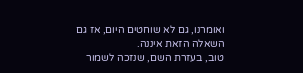ואומרנו, גם לא שוחטים היום, אז גם השאלה הזאת איננה.
טוב, בעזרת השם, שנזכה לשמור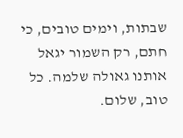שבתות, וימים טובים, כי חתם, רק השמור יגאל אותנו גאולה שלמה. כל טוב, שלום.